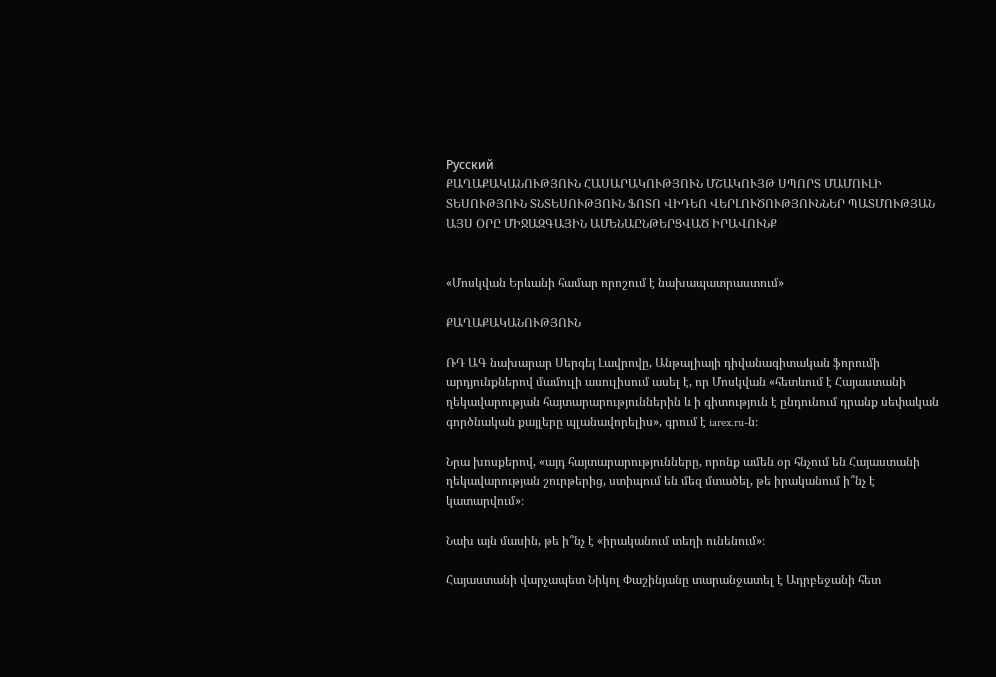Русский
ՔԱՂԱՔԱԿԱՆՈՒԹՅՈՒՆ ՀԱՍԱՐԱԿՈՒԹՅՈՒՆ ՄՇԱԿՈՒՅԹ ՍՊՈՐՏ ՄԱՄՈՒԼԻ ՏԵՍՈՒԹՅՈՒՆ ՏՆՏԵՍՈՒԹՅՈՒՆ ՖՈՏՈ ՎԻԴԵՈ ՎԵՐԼՈՒԾՈՒԹՅՈՒՆՆԵՐ ՊԱՏՄՈՒԹՅԱՆ ԱՅՍ ՕՐԸ ՄԻՋԱԶԳԱՅԻՆ ԱՄԵՆԱԸՆԹԵՐՑՎԱԾ ԻՐԱՎՈՒՆՔ


«Մոսկվան Երևանի համար որոշում է նախապատրաստում»

ՔԱՂԱՔԱԿԱՆՈՒԹՅՈՒՆ

ՌԴ ԱԳ նախարար Սերգեյ Լավրովը, Անթալիայի դիվանագիտական ֆորումի արդյունքներով մամուլի ասուլիսում ասել է, որ Մոսկվան «հետևում է Հայաստանի ղեկավարության հայտարարություններին և ի գիտություն է ընդունում դրանք սեփական գործնական քայլերը պլանավորելիս», գրում է iarex.ru-ն։

Նրա խոսքերով, «այդ հայտարարությունները, որոնք ամեն օր հնչում են Հայաստանի ղեկավարության շուրթերից, ստիպում են մեզ մտածել, թե իրականում ի՞նչ է կատարվում»։

Նախ այն մասին, թե ի՞նչ է «իրականում տեղի ունենում»։

Հայաստանի վարչապետ Նիկոլ Փաշինյանը տարանջատել է Ադրբեջանի հետ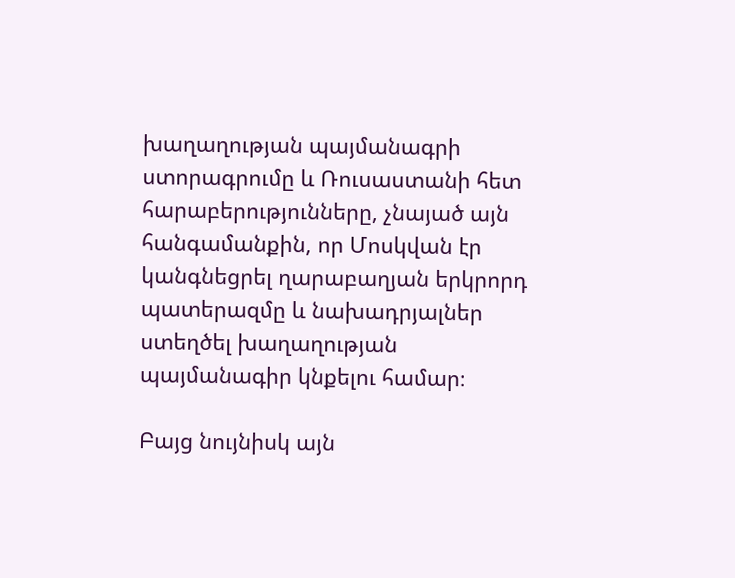խաղաղության պայմանագրի ստորագրումը և Ռուսաստանի հետ հարաբերությունները, չնայած այն հանգամանքին, որ Մոսկվան էր կանգնեցրել ղարաբաղյան երկրորդ պատերազմը և նախադրյալներ ստեղծել խաղաղության պայմանագիր կնքելու համար։

Բայց նույնիսկ այն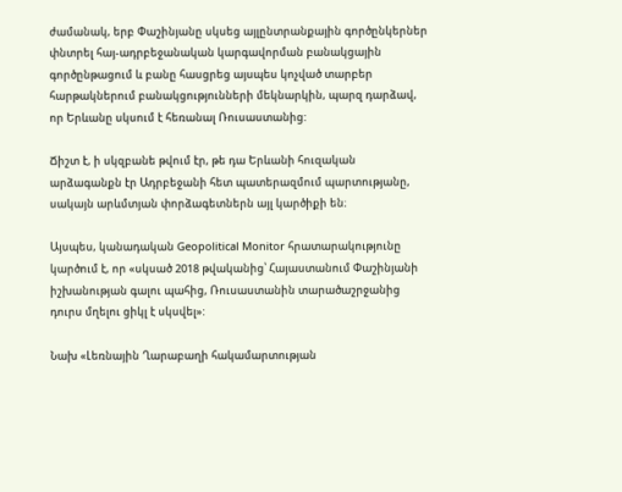ժամանակ, երբ Փաշինյանը սկսեց այլընտրանքային գործընկերներ փնտրել հայ-ադրբեջանական կարգավորման բանակցային գործընթացում և բանը հասցրեց այսպես կոչված տարբեր հարթակներում բանակցությունների մեկնարկին, պարզ դարձավ, որ Երևանը սկսում է հեռանալ Ռուսաստանից:

Ճիշտ է, ի սկզբանե թվում էր, թե դա Երևանի հուզական արձագանքն էր Ադրբեջանի հետ պատերազմում պարտությանը, սակայն արևմտյան փորձագետներն այլ կարծիքի են։

Այսպես, կանադական Geopolitical Monitor հրատարակությունը կարծում է, որ «սկսած 2018 թվականից՝ Հայաստանում Փաշինյանի իշխանության գալու պահից, Ռուսաստանին տարածաշրջանից դուրս մղելու ցիկլ է սկսվել»:

Նախ «Լեռնային Ղարաբաղի հակամարտության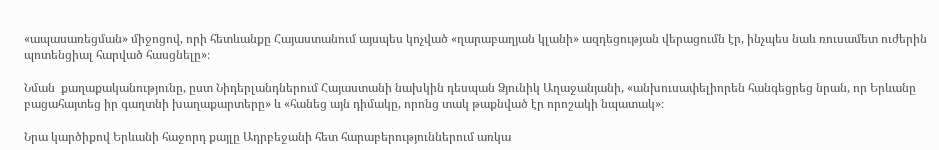«ապասառեցման» միջոցով, որի հետևանքը Հայաստանում այսպես կոչված «ղարաբաղյան կլանի» ազդեցության վերացումն էր, ինչպես նաև ռուսամետ ուժերին պոտենցիալ հարված հասցնելը»։

Նման  քաղաքականությունը, ըստ Նիդերլանդներում Հայաստանի նախկին դեսպան Ձյունիկ Աղաջանյանի, «անխուսափելիորեն հանգեցրեց նրան, որ Երևանը բացահայտեց իր գաղտնի խաղաքարտերը» և «հանեց այն դիմակը, որոնց տակ թաքնված էր որոշակի նպատակ»։

Նրա կարծիքով Երևանի հաջորդ քայլը Ադրբեջանի հետ հարաբերություններում առկա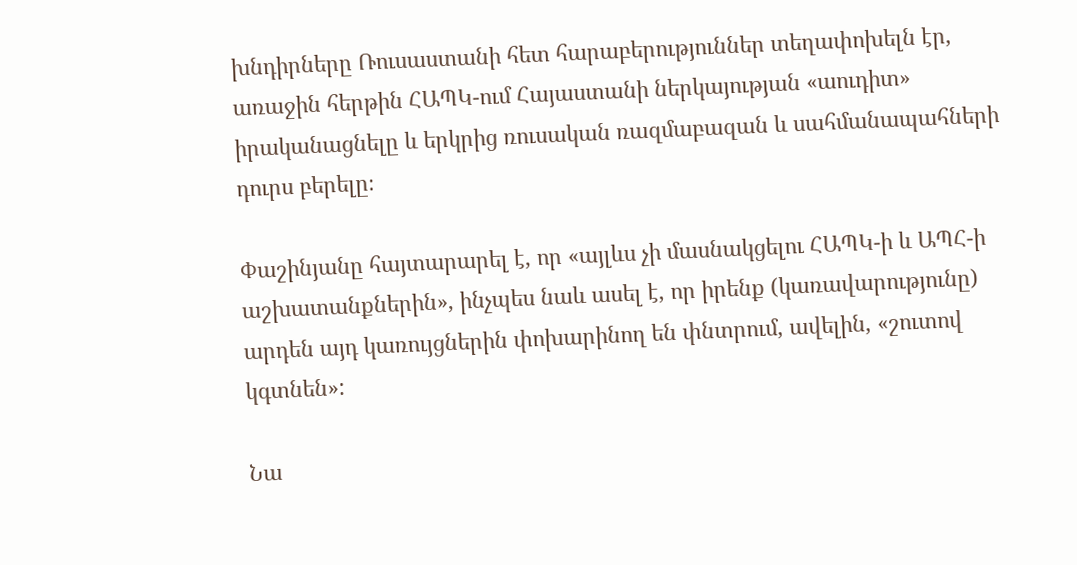խնդիրները Ռուսաստանի հետ հարաբերություններ տեղափոխելն էր, առաջին հերթին ՀԱՊԿ-ում Հայաստանի ներկայության «աուդիտ» իրականացնելը և երկրից ռուսական ռազմաբազան և սահմանապահների դուրս բերելը։

Փաշինյանը հայտարարել է, որ «այլևս չի մասնակցելու ՀԱՊԿ-ի և ԱՊՀ-ի աշխատանքներին», ինչպես նաև ասել է, որ իրենք (կառավարությունը) արդեն այդ կառույցներին փոխարինող են փնտրում, ավելին, «շուտով կգտնեն»:

Նա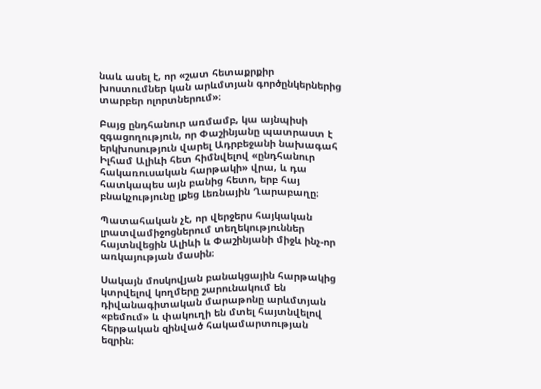նաև ասել է, որ «շատ հետաքրքիր խոստումներ կան արևմտյան գործընկերներից տարբեր ոլորտներում»։

Բայց ընդհանուր առմամբ, կա այնպիսի զգացողություն, որ Փաշինյանը պատրաստ է երկխոսություն վարել Ադրբեջանի նախագահ Իլհամ Ալիևի հետ հիմնվելով «ընդհանուր հակառուսական հարթակի» վրա, և դա հատկապես այն բանից հետո, երբ հայ բնակչությունը լքեց Լեռնային Ղարաբաղը։

Պատահական չէ, որ վերջերս հայկական լրատվամիջոցներում տեղեկություններ հայտնվեցին Ալիևի և Փաշինյանի միջև ինչ-որ  առկայության մասին։

Սակայն մոսկովյան բանակցային հարթակից կտրվելով կողմերը շարունակում են դիվանագիտական մարաթոնը արևմտյան «բեմում» և փակուղի են մտել հայտնվելով հերթական զինված հակամարտության եզրին։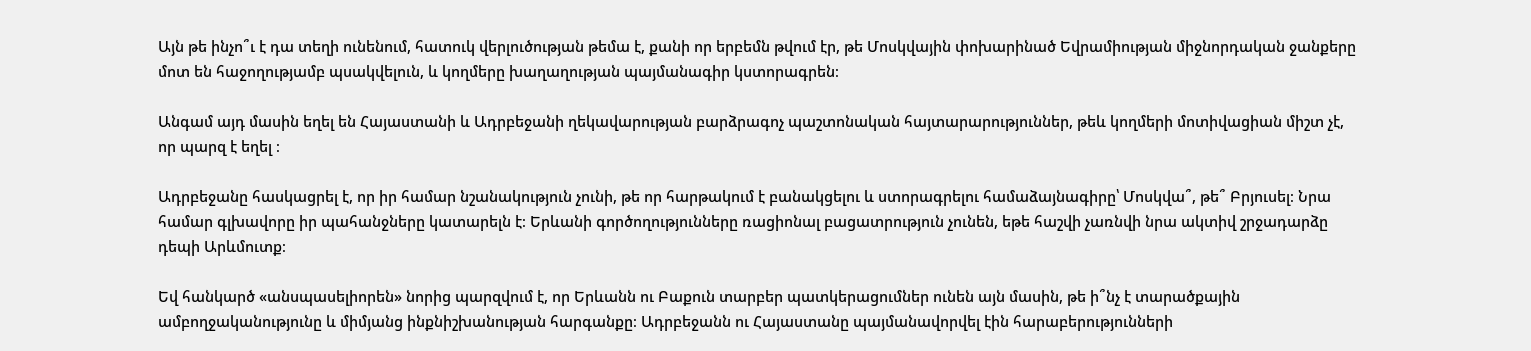Այն թե ինչո՞ւ է դա տեղի ունենում, հատուկ վերլուծության թեմա է, քանի որ երբեմն թվում էր, թե Մոսկվային փոխարինած Եվրամիության միջնորդական ջանքերը մոտ են հաջողությամբ պսակվելուն, և կողմերը խաղաղության պայմանագիր կստորագրեն։

Անգամ այդ մասին եղել են Հայաստանի և Ադրբեջանի ղեկավարության բարձրագոչ պաշտոնական հայտարարություններ, թեև կողմերի մոտիվացիան միշտ չէ, որ պարզ է եղել ։

Ադրբեջանը հասկացրել է, որ իր համար նշանակություն չունի, թե որ հարթակում է բանակցելու և ստորագրելու համաձայնագիրը՝ Մոսկվա՞, թե՞ Բրյուսել։ Նրա համար գլխավորը իր պահանջները կատարելն է։ Երևանի գործողությունները ռացիոնալ բացատրություն չունեն, եթե հաշվի չառնվի նրա ակտիվ շրջադարձը դեպի Արևմուտք։

Եվ հանկարծ «անսպասելիորեն» նորից պարզվում է, որ Երևանն ու Բաքուն տարբեր պատկերացումներ ունեն այն մասին, թե ի՞նչ է տարածքային ամբողջականությունը և միմյանց ինքնիշխանության հարգանքը։ Ադրբեջանն ու Հայաստանը պայմանավորվել էին հարաբերությունների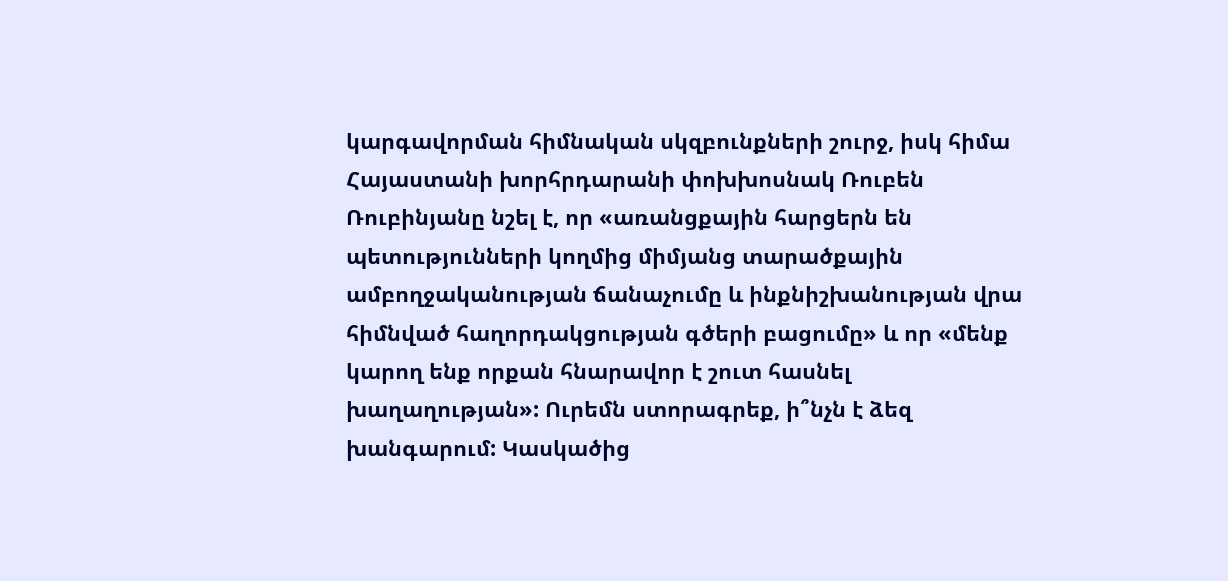կարգավորման հիմնական սկզբունքների շուրջ, իսկ հիմա Հայաստանի խորհրդարանի փոխխոսնակ Ռուբեն Ռուբինյանը նշել է, որ «առանցքային հարցերն են պետությունների կողմից միմյանց տարածքային ամբողջականության ճանաչումը և ինքնիշխանության վրա հիմնված հաղորդակցության գծերի բացումը» և որ «մենք կարող ենք որքան հնարավոր է շուտ հասնել խաղաղության»: Ուրեմն ստորագրեք, ի՞նչն է ձեզ խանգարում: Կասկածից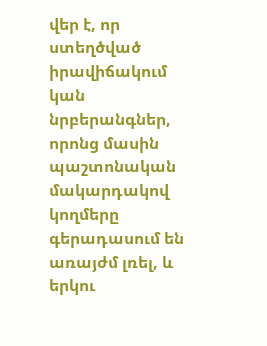վեր է, որ ստեղծված իրավիճակում կան նրբերանգներ, որոնց մասին պաշտոնական մակարդակով կողմերը գերադասում են առայժմ լռել, և երկու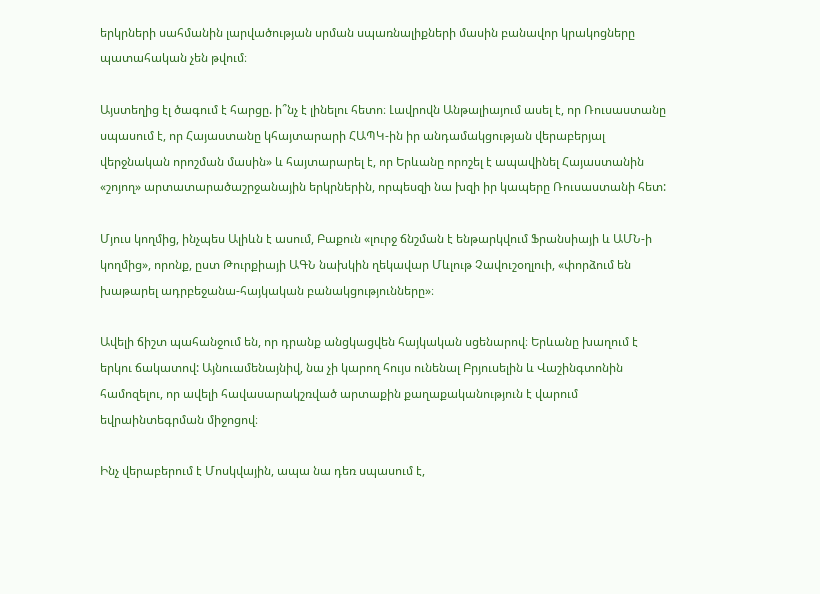երկրների սահմանին լարվածության սրման սպառնալիքների մասին բանավոր կրակոցները պատահական չեն թվում։

Այստեղից էլ ծագում է հարցը. ի՞նչ է լինելու հետո։ Լավրովն Անթալիայում ասել է, որ Ռուսաստանը սպասում է, որ Հայաստանը կհայտարարի ՀԱՊԿ-ին իր անդամակցության վերաբերյալ վերջնական որոշման մասին» և հայտարարել է, որ Երևանը որոշել է ապավինել Հայաստանին «շոյող» արտատարածաշրջանային երկրներին, որպեսզի նա խզի իր կապերը Ռուսաստանի հետ:

Մյուս կողմից, ինչպես Ալիևն է ասում, Բաքուն «լուրջ ճնշման է ենթարկվում Ֆրանսիայի և ԱՄՆ-ի կողմից», որոնք, ըստ Թուրքիայի ԱԳՆ նախկին ղեկավար Մևլութ Չավուշօղլուի, «փորձում են խաթարել ադրբեջանա-հայկական բանակցությունները»։

Ավելի ճիշտ պահանջում են, որ դրանք անցկացվեն հայկական սցենարով։ Երևանը խաղում է երկու ճակատով: Այնուամենայնիվ, նա չի կարող հույս ունենալ Բրյուսելին և Վաշինգտոնին համոզելու, որ ավելի հավասարակշռված արտաքին քաղաքականություն է վարում եվրաինտեգրման միջոցով։

Ինչ վերաբերում է Մոսկվային, ապա նա դեռ սպասում է,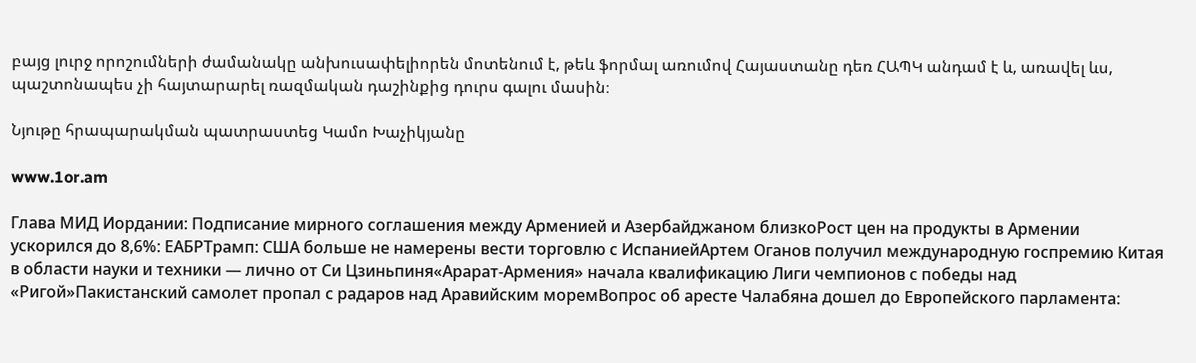բայց լուրջ որոշումների ժամանակը անխուսափելիորեն մոտենում է, թեև ֆորմալ առումով Հայաստանը դեռ ՀԱՊԿ անդամ է և, առավել ևս, պաշտոնապես չի հայտարարել ռազմական դաշինքից դուրս գալու մասին։

Նյութը հրապարակման պատրաստեց Կամո Խաչիկյանը

www.1or.am

Глава МИД Иордании: Подписание мирного соглашения между Арменией и Азербайджаном близкоРост цен на продукты в Армении ускорился до 8,6%: ЕАБРТрамп: США больше не намерены вести торговлю с ИспаниейАртем Оганов получил международную госпремию Китая в области науки и техники — лично от Си Цзиньпиня«Арарат‑Армения» начала квалификацию Лиги чемпионов с победы над «Ригой»Пакистанский самолет пропал с радаров над Аравийским моремВопрос об аресте Чалабяна дошел до Европейского парламента: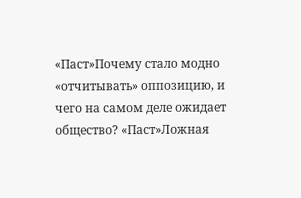«Паст»Почему стало модно «отчитывать» оппозицию, и чего на самом деле ожидает общество? «Паст»Ложная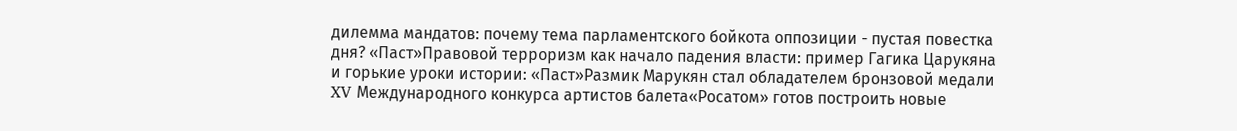дилемма мандатов: почему тема парламентского бойкота оппозиции - пустая повестка дня? «Паст»Правовой терроризм как начало падения власти: пример Гагика Царукяна и горькие уроки истории: «Паст»Размик Марукян стал обладателем бронзовой медали XV Международного конкурса артистов балета«Росатом» готов построить новые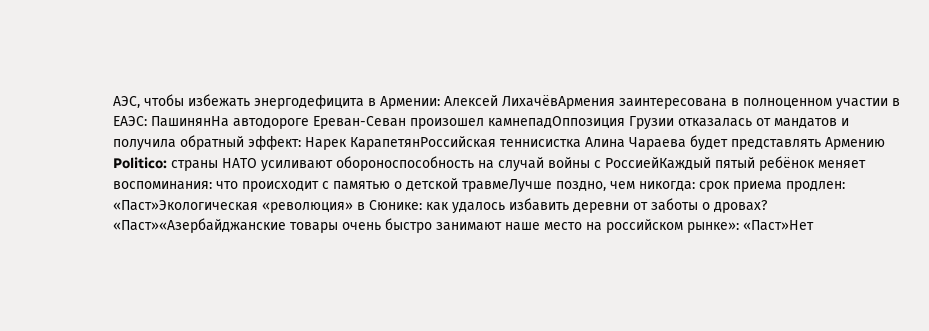АЭС, чтобы избежать энергодефицита в Армении: Алексей ЛихачёвАрмения заинтересована в полноценном участии в ЕАЭС: ПашинянНа автодороге Ереван-Севан произошел камнепадОппозиция Грузии отказалась от мандатов и получила обратный эффект: Нарек КарапетянРоссийская теннисистка Алина Чараева будет представлять Армению Politico: страны НАТО усиливают обороноспособность на случай войны с РоссиейКаждый пятый ребёнок меняет воспоминания: что происходит с памятью о детской травмеЛучше поздно, чем никогда: срок приема продлен: «Паст»Экологическая «революция» в Сюнике: как удалось избавить деревни от заботы о дровах? «Паст»«Азербайджанские товары очень быстро занимают наше место на российском рынке»: «Паст»Нет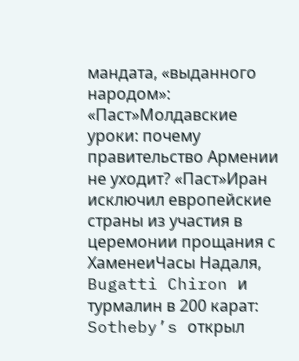мандата, «выданного народом»: «Паст»Молдавские уроки: почему правительство Армении не уходит? «Паст»Иран исключил европейские страны из участия в церемонии прощания с ХаменеиЧасы Надаля, Bugatti Chiron и турмалин в 200 карат: Sotheby’s открыл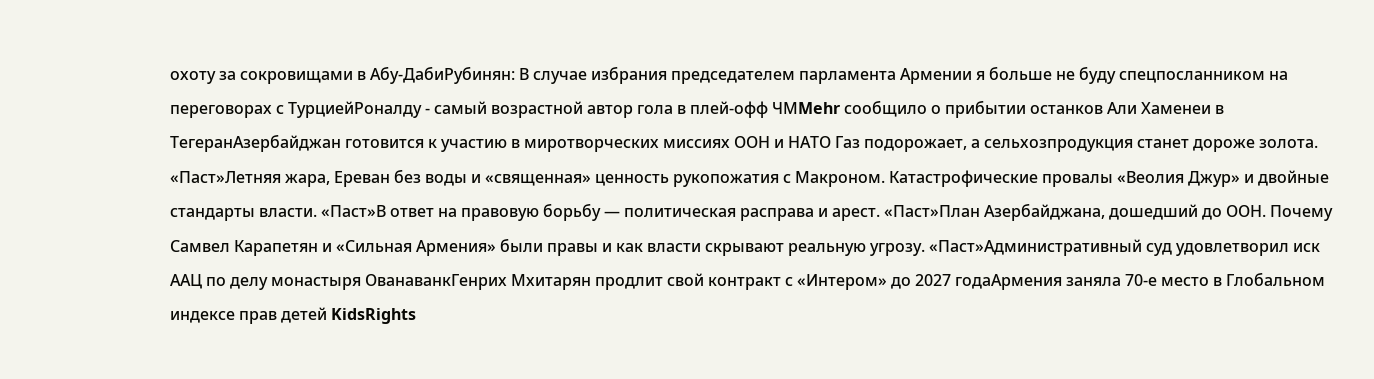охоту за сокровищами в Абу-ДабиРубинян: В случае избрания председателем парламента Армении я больше не буду спецпосланником на переговорах с ТурциейРоналду - самый возрастной автор гола в плей-офф ЧМMehr сообщило о прибытии останков Али Хаменеи в ТегеранАзербайджан готовится к участию в миротворческих миссиях ООН и НАТО Газ подорожает, а сельхозпродукция станет дороже золота. «Паст»Летняя жара, Ереван без воды и «священная» ценность рукопожатия с Макроном. Катастрофические провалы «Веолия Джур» и двойные стандарты власти. «Паст»В ответ на правовую борьбу — политическая расправа и арест. «Паст»План Азербайджана, дошедший до ООН. Почему Самвел Карапетян и «Сильная Армения» были правы и как власти скрывают реальную угрозу. «Паст»Административный суд удовлетворил иск ААЦ по делу монастыря ОванаванкГенрих Мхитарян продлит свой контракт с «Интером» до 2027 годаАрмения заняла 70-е место в Глобальном индексе прав детей KidsRights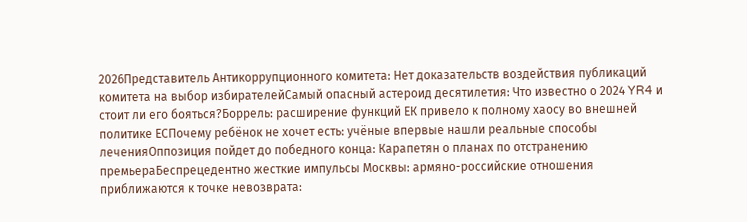2026Представитель Антикоррупционного комитета: Нет доказательств воздействия публикаций комитета на выбор избирателейСамый опасный астероид десятилетия: Что известно о 2024 YR4 и стоит ли его бояться?Боррель: расширение функций ЕК привело к полному хаосу во внешней политике ЕСПочему ребёнок не хочет есть: учёные впервые нашли реальные способы леченияОппозиция пойдет до победного конца: Карапетян о планах по отстранению премьераБеспрецедентно жесткие импульсы Москвы: армяно-российские отношения приближаются к точке невозврата: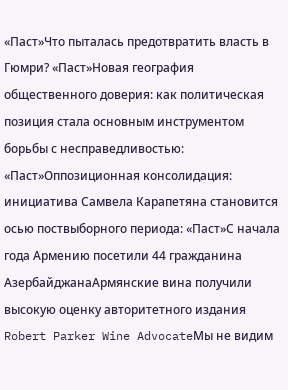«Паст»Что пыталась предотвратить власть в Гюмри? «Паст»Новая география общественного доверия: как политическая позиция стала основным инструментом борьбы с несправедливостью: «Паст»Оппозиционная консолидация: инициатива Самвела Карапетяна становится осью поствыборного периода: «Паст»С начала года Армению посетили 44 гражданина АзербайджанаАрмянские вина получили высокую оценку авторитетного издания Robert Parker Wine AdvocateМы не видим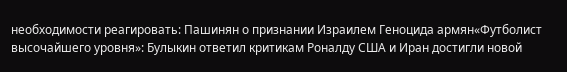необходимости реагировать: Пашинян о признании Израилем Геноцида армян«Футболист высочайшего уровня»: Булыкин ответил критикам Роналду США и Иран достигли новой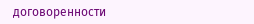договоренности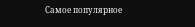Самое популярное